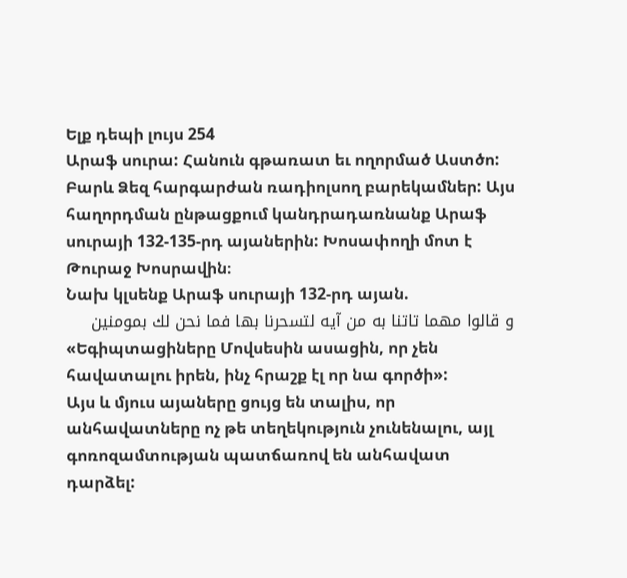Ելք դեպի լույս 254
Արաֆ սուրա: Հանուն գթառատ եւ ողորմած Աստծո: Բարև Ձեզ հարգարժան ռադիոլսող բարեկամներ: Այս հաղորդման ընթացքում կանդրադառնանք Արաֆ սուրայի 132-135-րդ այաներին: Խոսափողի մոտ է Թուրաջ Խոսրավին։
Նախ կլսենք Արաֆ սուրայի 132-րդ այան.
و قالوا مهما تاتنا به من آيه لتسحرنا بها فما نحن لك بمومنين
«Եգիպտացիները Մովսեսին ասացին, որ չեն հավատալու իրեն, ինչ հրաշք էլ որ նա գործի»:
Այս և մյուս այաները ցույց են տալիս, որ անհավատները ոչ թե տեղեկություն չունենալու, այլ գոռոզամտության պատճառով են անհավատ դարձել: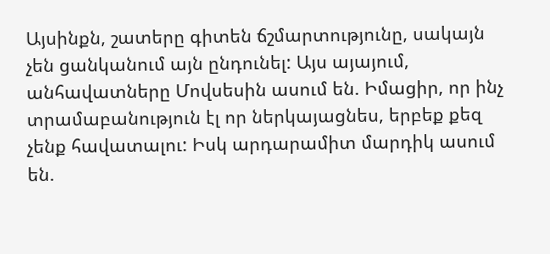Այսինքն, շատերը գիտեն ճշմարտությունը, սակայն չեն ցանկանում այն ընդունել: Այս այայում, անհավատները Մովսեսին ասում են. Իմացիր, որ ինչ տրամաբանություն էլ որ ներկայացնես, երբեք քեզ չենք հավատալու: Իսկ արդարամիտ մարդիկ ասում են.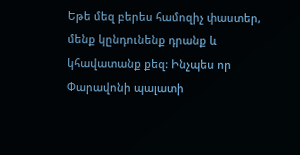Եթե մեզ բերես համոզիչ փաստեր, մենք կընդունենք դրանք և կհավատանք քեզ: Ինչպես որ Փարավոնի պալատի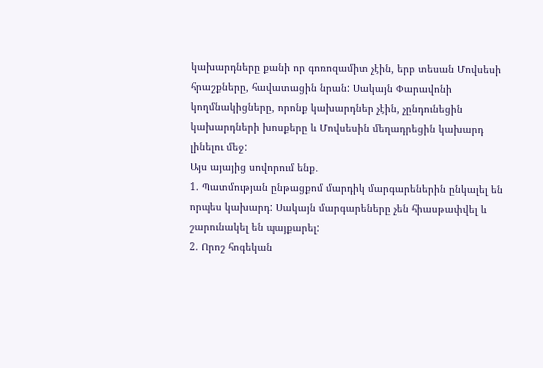կախարդները քանի որ գոռոզամիտ չէին, երբ տեսան Մովսեսի հրաշքները, հավատացին նրան: Սակայն Փարավոնի կողմնակիցները, որոնք կախարդներ չէին, չընդունեցին կախարդների խոսքերը և Մովսեսին մեղադրեցին կախարդ լինելու մեջ:
Այս այայից սովորում ենք․
1. Պատմության ընթացքոմ մարդիկ մարգարեներին ընկալել են որպես կախարդ: Սակայն մարգարեները չեն հիասթափվել և շարունակել են պայքարել:
2. Որոշ հոգեկան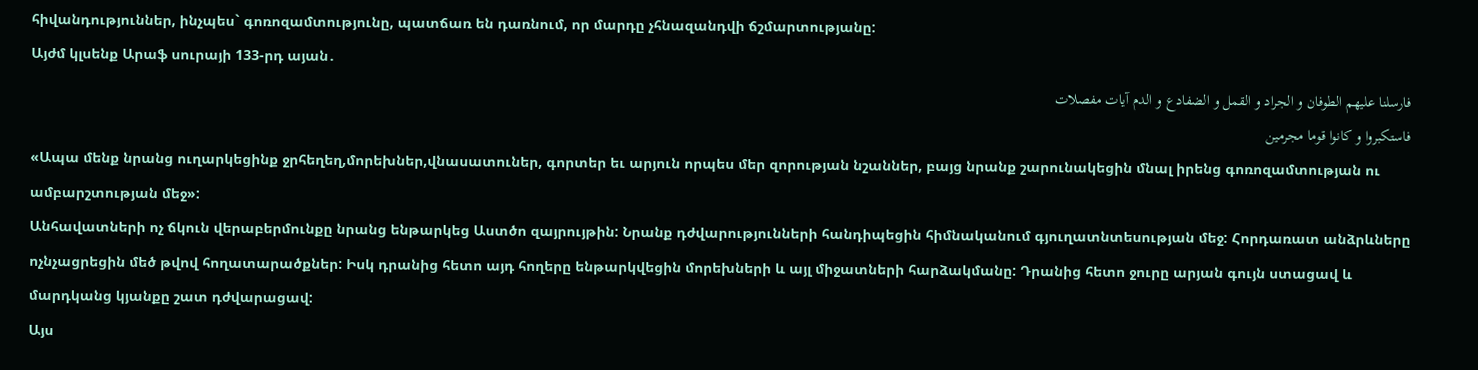հիվանդություններ, ինչպես` գոռոզամտությունը, պատճառ են դառնում, որ մարդը չհնազանդվի ճշմարտությանը:
Այժմ կլսենք Արաֆ սուրայի 133-րդ այան․
فارسلنا عليهم الطوفان و الجراد و القمل و الضفادع و الدم آيات مفصلات
فاستكبروا و كانوا قوما مجرمين
«Ապա մենք նրանց ուղարկեցինք ջրհեղեղ,մորեխներ,վնասատուներ, գորտեր եւ արյուն որպես մեր զորության նշաններ, բայց նրանք շարունակեցին մնալ իրենց գոռոզամտության ու ամբարշտության մեջ»:
Անհավատների ոչ ճկուն վերաբերմունքը նրանց ենթարկեց Աստծո զայրույթին: Նրանք դժվարությունների հանդիպեցին հիմնականում գյուղատնտեսության մեջ: Հորդառատ անձրևները ոչնչացրեցին մեծ թվով հողատարածքներ: Իսկ դրանից հետո այդ հողերը ենթարկվեցին մորեխների և այլ միջատների հարձակմանը: Դրանից հետո ջուրը արյան գույն ստացավ և մարդկանց կյանքը շատ դժվարացավ:
Այս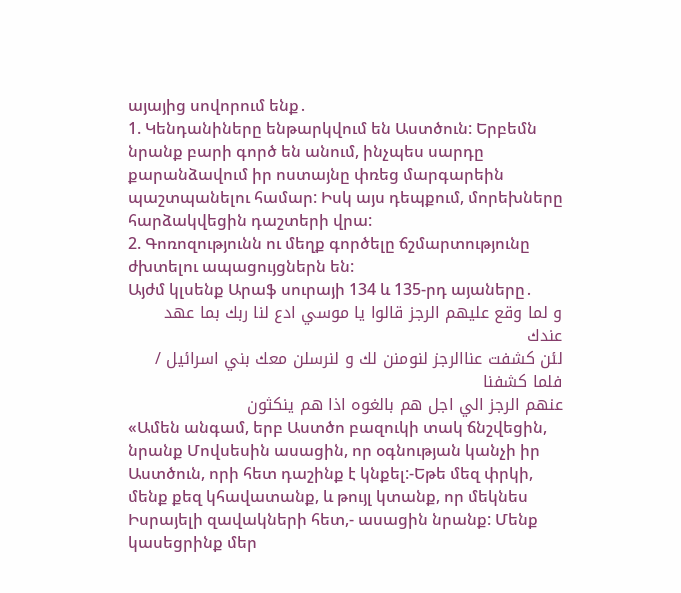այայից սովորում ենք․
1. Կենդանիները ենթարկվում են Աստծուն: Երբեմն նրանք բարի գործ են անում, ինչպես սարդը քարանձավում իր ոստայնը փռեց մարգարեին պաշտպանելու համար: Իսկ այս դեպքում, մորեխները հարձակվեցին դաշտերի վրա:
2. Գոռոզությունն ու մեղք գործելը ճշմարտությունը ժխտելու ապացույցներն են:
Այժմ կլսենք Արաֆ սուրայի 134 և 135-րդ այաները․
و لما وقع عليهم الرجز قالوا يا موسي ادع لنا ربك بما عهد عندك
لئن كشفت عناالرجز لنومنن لك و لنرسلن معك بني اسرائيل / فلما كشفنا
عنهم الرجز الي اجل هم بالغوه اذا هم ينكثون
«Ամեն անգամ, երբ Աստծո բազուկի տակ ճնշվեցին, նրանք Մովսեսին ասացին, որ օգնության կանչի իր Աստծուն, որի հետ դաշինք է կնքել:-Եթե մեզ փրկի, մենք քեզ կհավատանք, և թույլ կտանք, որ մեկնես Իսրայելի զավակների հետ,- ասացին նրանք: Մենք կասեցրինք մեր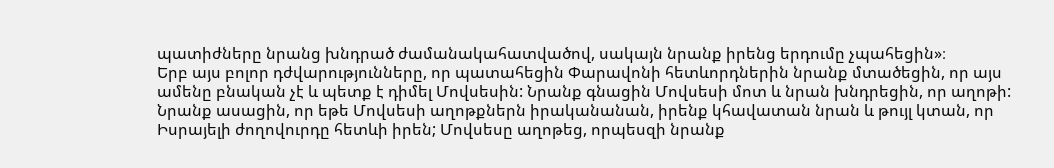պատիժները նրանց խնդրած ժամանակահատվածով, սակայն նրանք իրենց երդումը չպահեցին»։
Երբ այս բոլոր դժվարությունները, որ պատահեցին Փարավոնի հետևորդներին նրանք մտածեցին, որ այս ամենը բնական չէ և պետք է դիմել Մովսեսին: Նրանք գնացին Մովսեսի մոտ և նրան խնդրեցին, որ աղոթի: Նրանք ասացին, որ եթե Մովսեսի աղոթքներն իրականանան, իրենք կհավատան նրան և թույլ կտան, որ Իսրայելի ժողովուրդը հետևի իրեն; Մովսեսը աղոթեց, որպեսզի նրանք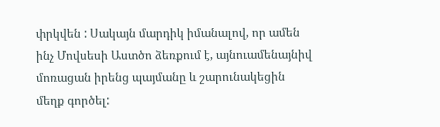փրկվեն : Սակայն մարդիկ իմանալով, որ ամեն ինչ Մովսեսի Աստծո ձեռքում է, այնուամենայնիվ մոռացան իրենց պայմանը և շարունակեցին մեղք գործել: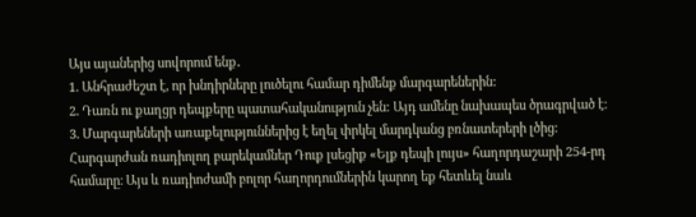Այս այաներից սովորում ենք․
1. Անհրաժեշտ է, որ խնդիրները լուծելու համար դիմենք մարգարեներին:
2. Դառն ու քաղցր դեպքերը պատահականություն չեն: Այդ ամենը նախապես ծրագրված է։
3. Մարգարեների առաքելություններից է եղել փրկել մարդկանց բռնատերերի լծից:
Հարգարժան ռադիոլող բարեկամներ Դուք լսեցիք «Ելք դեպի լույս» հաղորդաշարի 254-րդ համարը։ Այս և ռադիոժամի բոլոր հաղորդումներին կարող եք հետևել նաև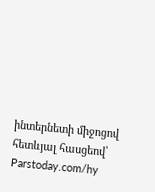ինտերնետի միջոցով հետևյալ հասցեով՝
Parstoday.com/hy